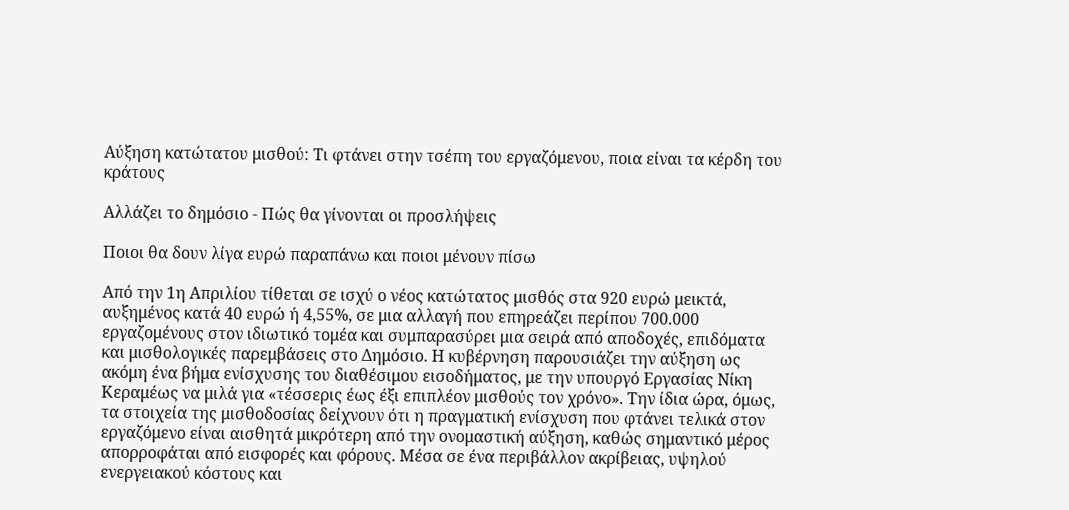Αύξηση κατώτατου μισθού: Τι φτάνει στην τσέπη του εργαζόμενου, ποια είναι τα κέρδη του κράτους

Αλλάζει το δημόσιο - Πώς θα γίνονται οι προσλήψεις

Ποιοι θα δουν λίγα ευρώ παραπάνω και ποιοι μένουν πίσω

Από την 1η Απριλίου τίθεται σε ισχύ ο νέος κατώτατος μισθός στα 920 ευρώ μεικτά, αυξημένος κατά 40 ευρώ ή 4,55%, σε μια αλλαγή που επηρεάζει περίπου 700.000 εργαζομένους στον ιδιωτικό τομέα και συμπαρασύρει μια σειρά από αποδοχές, επιδόματα και μισθολογικές παρεμβάσεις στο Δημόσιο. Η κυβέρνηση παρουσιάζει την αύξηση ως ακόμη ένα βήμα ενίσχυσης του διαθέσιμου εισοδήματος, με την υπουργό Εργασίας Νίκη Κεραμέως να μιλά για «τέσσερις έως έξι επιπλέον μισθούς τον χρόνο». Την ίδια ώρα, όμως, τα στοιχεία της μισθοδοσίας δείχνουν ότι η πραγματική ενίσχυση που φτάνει τελικά στον εργαζόμενο είναι αισθητά μικρότερη από την ονομαστική αύξηση, καθώς σημαντικό μέρος απορροφάται από εισφορές και φόρους. Μέσα σε ένα περιβάλλον ακρίβειας, υψηλού ενεργειακού κόστους και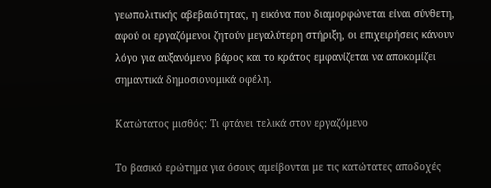γεωπολιτικής αβεβαιότητας, η εικόνα που διαμορφώνεται είναι σύνθετη, αφού οι εργαζόμενοι ζητούν μεγαλύτερη στήριξη, οι επιχειρήσεις κάνουν λόγο για αυξανόμενο βάρος και το κράτος εμφανίζεται να αποκομίζει σημαντικά δημοσιονομικά οφέλη.

Κατώτατος μισθός: Τι φτάνει τελικά στον εργαζόμενο

Το βασικό ερώτημα για όσους αμείβονται με τις κατώτατες αποδοχές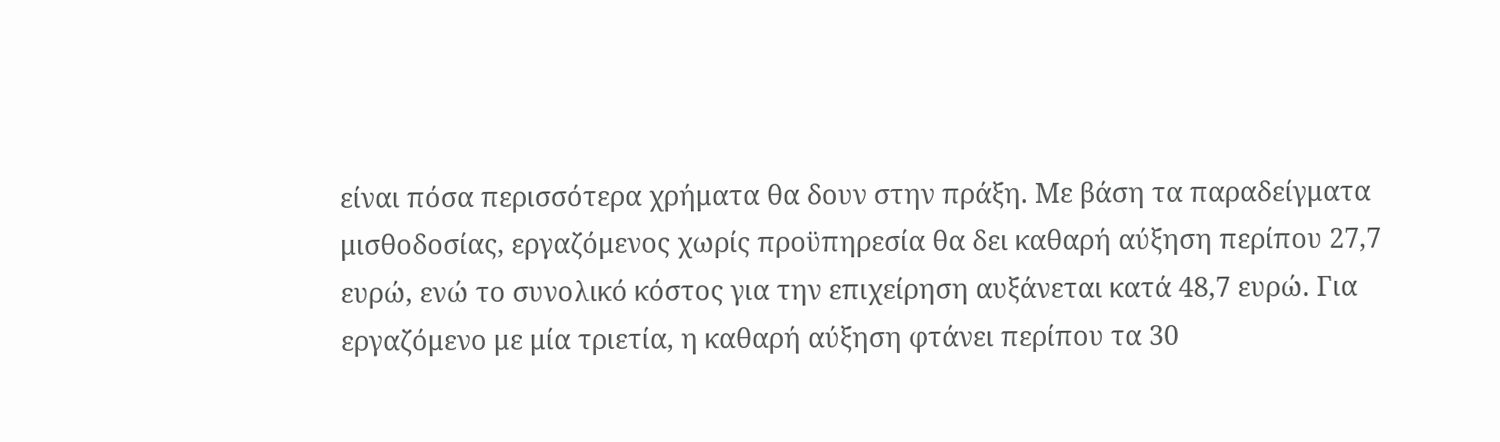είναι πόσα περισσότερα χρήματα θα δουν στην πράξη. Με βάση τα παραδείγματα μισθοδοσίας, εργαζόμενος χωρίς προϋπηρεσία θα δει καθαρή αύξηση περίπου 27,7 ευρώ, ενώ το συνολικό κόστος για την επιχείρηση αυξάνεται κατά 48,7 ευρώ. Για εργαζόμενο με μία τριετία, η καθαρή αύξηση φτάνει περίπου τα 30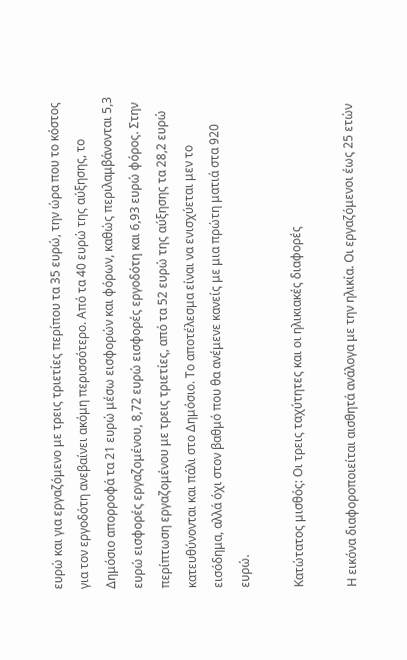ευρώ και για εργαζόμενο με τρεις τριετίες περίπου τα 35 ευρώ, την ώρα που το κόστος για τον εργοδότη ανεβαίνει ακόμη περισσότερο. Από τα 40 ευρώ της αύξησης, το Δημόσιο απορροφά τα 21 ευρώ μέσω εισφορών και φόρων, καθώς περιλαμβάνονται 5,3 ευρώ εισφορές εργαζομένου, 8,72 ευρώ εισφορές εργοδότη και 6,93 ευρώ φόρος. Στην περίπτωση εργαζομένου με τρεις τριετίες, από τα 52 ευρώ της αύξησης τα 28,2 ευρώ κατευθύνονται και πάλι στο Δημόσιο. Το αποτέλεσμα είναι να ενισχύεται μεν το εισόδημα, αλλά όχι στον βαθμό που θα ανέμενε κανείς με μια πρώτη ματιά στα 920 ευρώ.

Κατώτατος μισθός: Οι τρεις ταχύτητες και οι ηλικιακές διαφορές

Η εικόνα διαφοροποιείται αισθητά ανάλογα με την ηλικία. Οι εργαζόμενοι έως 25 ετών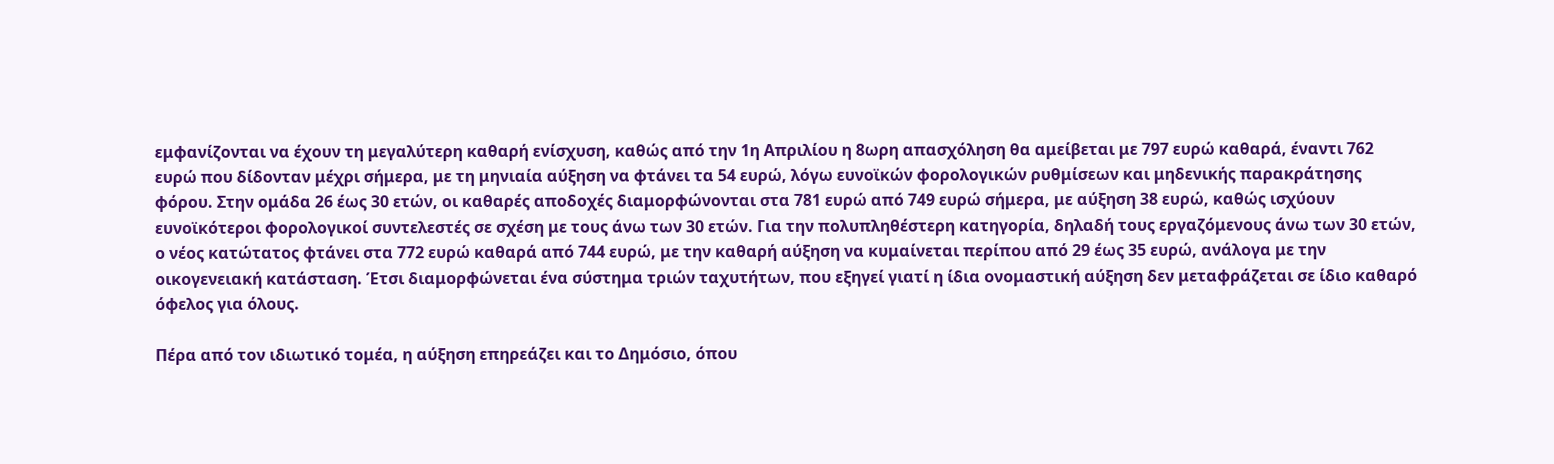εμφανίζονται να έχουν τη μεγαλύτερη καθαρή ενίσχυση, καθώς από την 1η Απριλίου η 8ωρη απασχόληση θα αμείβεται με 797 ευρώ καθαρά, έναντι 762 ευρώ που δίδονταν μέχρι σήμερα, με τη μηνιαία αύξηση να φτάνει τα 54 ευρώ, λόγω ευνοϊκών φορολογικών ρυθμίσεων και μηδενικής παρακράτησης φόρου. Στην ομάδα 26 έως 30 ετών, οι καθαρές αποδοχές διαμορφώνονται στα 781 ευρώ από 749 ευρώ σήμερα, με αύξηση 38 ευρώ, καθώς ισχύουν ευνοϊκότεροι φορολογικοί συντελεστές σε σχέση με τους άνω των 30 ετών. Για την πολυπληθέστερη κατηγορία, δηλαδή τους εργαζόμενους άνω των 30 ετών, ο νέος κατώτατος φτάνει στα 772 ευρώ καθαρά από 744 ευρώ, με την καθαρή αύξηση να κυμαίνεται περίπου από 29 έως 35 ευρώ, ανάλογα με την οικογενειακή κατάσταση. Έτσι διαμορφώνεται ένα σύστημα τριών ταχυτήτων, που εξηγεί γιατί η ίδια ονομαστική αύξηση δεν μεταφράζεται σε ίδιο καθαρό όφελος για όλους.

Πέρα από τον ιδιωτικό τομέα, η αύξηση επηρεάζει και το Δημόσιο, όπου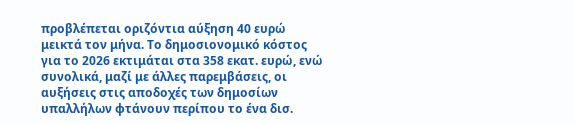προβλέπεται οριζόντια αύξηση 40 ευρώ μεικτά τον μήνα. Το δημοσιονομικό κόστος για το 2026 εκτιμάται στα 358 εκατ. ευρώ, ενώ συνολικά, μαζί με άλλες παρεμβάσεις, οι αυξήσεις στις αποδοχές των δημοσίων υπαλλήλων φτάνουν περίπου το ένα δισ.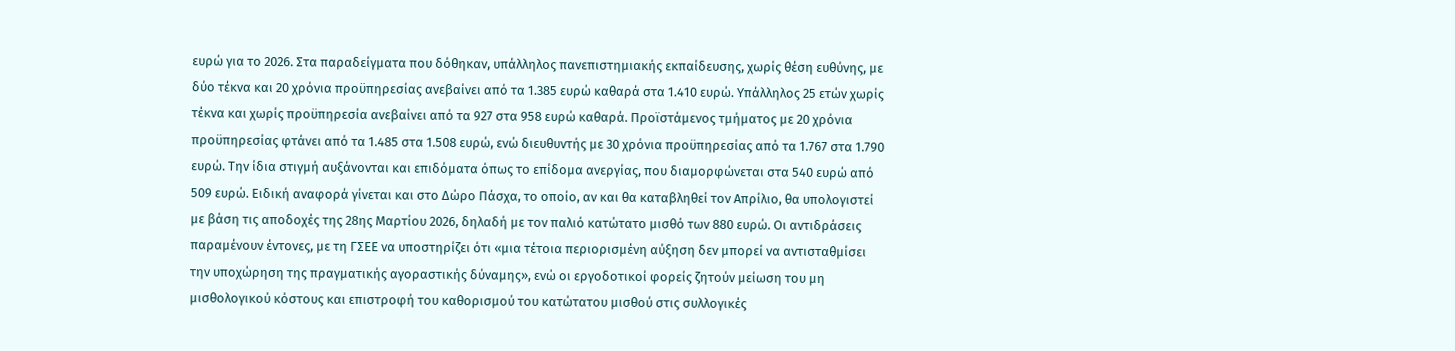ευρώ για το 2026. Στα παραδείγματα που δόθηκαν, υπάλληλος πανεπιστημιακής εκπαίδευσης, χωρίς θέση ευθύνης, με δύο τέκνα και 20 χρόνια προϋπηρεσίας ανεβαίνει από τα 1.385 ευρώ καθαρά στα 1.410 ευρώ. Υπάλληλος 25 ετών χωρίς τέκνα και χωρίς προϋπηρεσία ανεβαίνει από τα 927 στα 958 ευρώ καθαρά. Προϊστάμενος τμήματος με 20 χρόνια προϋπηρεσίας φτάνει από τα 1.485 στα 1.508 ευρώ, ενώ διευθυντής με 30 χρόνια προϋπηρεσίας από τα 1.767 στα 1.790 ευρώ. Την ίδια στιγμή αυξάνονται και επιδόματα όπως το επίδομα ανεργίας, που διαμορφώνεται στα 540 ευρώ από 509 ευρώ. Ειδική αναφορά γίνεται και στο Δώρο Πάσχα, το οποίο, αν και θα καταβληθεί τον Απρίλιο, θα υπολογιστεί με βάση τις αποδοχές της 28ης Μαρτίου 2026, δηλαδή με τον παλιό κατώτατο μισθό των 880 ευρώ. Οι αντιδράσεις παραμένουν έντονες, με τη ΓΣΕΕ να υποστηρίζει ότι «μια τέτοια περιορισμένη αύξηση δεν μπορεί να αντισταθμίσει την υποχώρηση της πραγματικής αγοραστικής δύναμης», ενώ οι εργοδοτικοί φορείς ζητούν μείωση του μη μισθολογικού κόστους και επιστροφή του καθορισμού του κατώτατου μισθού στις συλλογικές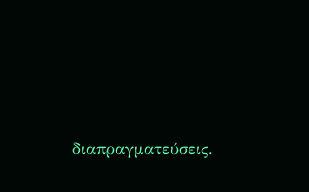διαπραγματεύσεις.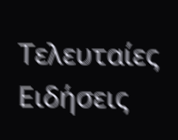Τελευταίες Ειδήσεις